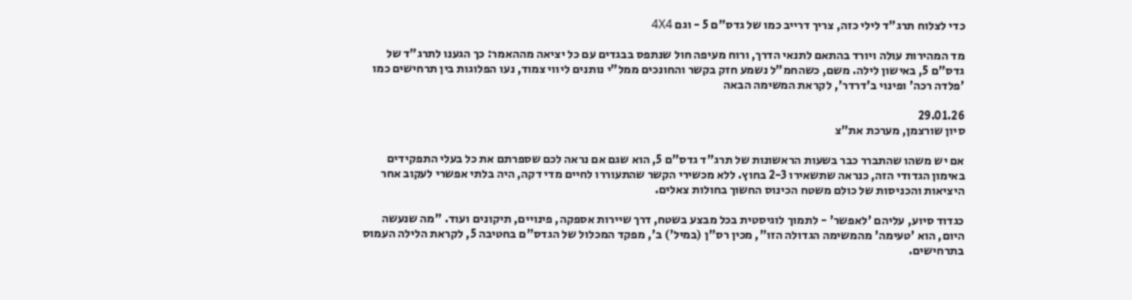כדי לצלוח תרג"ד לילי כזה, צריך דרייב כמו של גדס"ם 5 - וגם 4X4

מד המהירות עולה ויורד בהתאם לתנאי הדרך, ורוח מעיפה חול שנתפס בבגדים עם כל יציאה מההאמר: כך הגענו לתרג"ד של גדס"ם 5, באישון לילה. משם, כשהחמ"ל נשמע חזק בקשר והחונכים ממל"י נותנים ליווי צמוד, נעו הפלוגות בין תרחישים כמו 'פלדה רכה' ופינוי ב'דרדר', לקראת המשימה הבאה

29.01.26
סיון שורצמן, מערכת את"צ

אם יש משהו שהתברר כבר בשעות הראשונות של תרג"ד גדס"ם 5, הוא שגם אם נראה לכם שספרתם את כל בעלי התפקידים באימון הגדודי הזה, כנראה שתשאירו 2-3 בחוץ. ללא מכשירי הקשר שהתעוררו לחיים מדי דקה, היה בלתי אפשרי לעקוב אחר היציאות והכניסות של כולם משטח הכינוס החשוך בחולות צאלים.

כגדוד סיוע, עליהם 'לאפשר' - לתמוך לוגיסטית בכל מבצע בשטח, דרך שיירות אספקה, פינויים, תיקונים ועוד. "מה שנעשה היום, הוא 'טעימה' מהמשימה הגדולה הזו", מכין רס"ן (במיל') ב', מפקד המכלול של הגדס"ם בחטיבה 5, לקראת הלילה העמוס בתרחישים.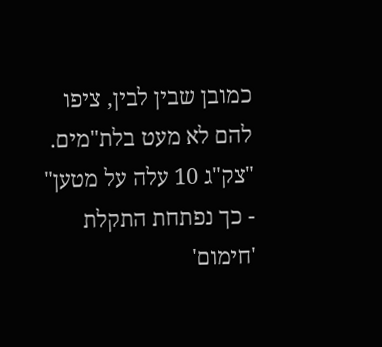כמובן שבין לבין, ציפו להם לא מעט בלת"מים. "צק"ג 10 עלה על מטען" - כך נפתחת התקלת 'חימום'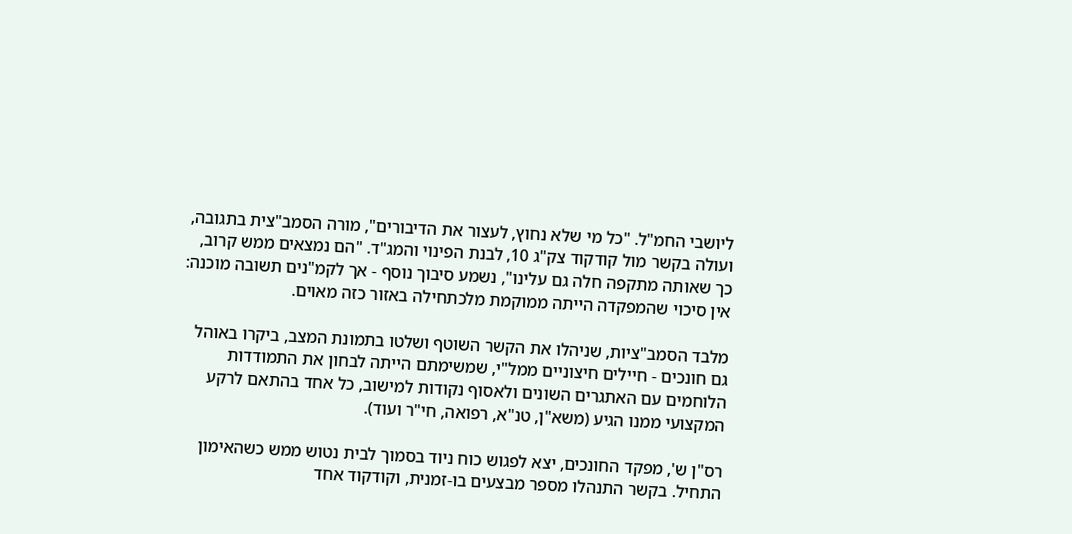ליושבי החמ"ל. "כל מי שלא נחוץ, לעצור את הדיבורים", מורה הסמב"צית בתגובה, ועולה בקשר מול קודקוד צק"ג 10, לבנת הפינוי והמג"ד. "הם נמצאים ממש קרוב, כך שאותה מתקפה חלה גם עלינו", נשמע סיבוך נוסף - אך לקמ"נים תשובה מוכנה: אין סיכוי שהמפקדה הייתה ממוקמת מלכתחילה באזור כזה מאוים.

מלבד הסמב"ציות, שניהלו את הקשר השוטף ושלטו בתמונת המצב, ביקרו באוהל גם חונכים - חיילים חיצוניים ממל"י, שמשימתם הייתה לבחון את התמודדות הלוחמים עם האתגרים השונים ולאסוף נקודות למישוב, כל אחד בהתאם לרקע המקצועי ממנו הגיע (משא"ן, טנ"א, רפואה, חי"ר ועוד).

רס"ן ש', מפקד החונכים, יצא לפגוש כוח ניוד בסמוך לבית נטוש ממש כשהאימון התחיל. בקשר התנהלו מספר מבצעים בו-זמנית, וקודקוד אחד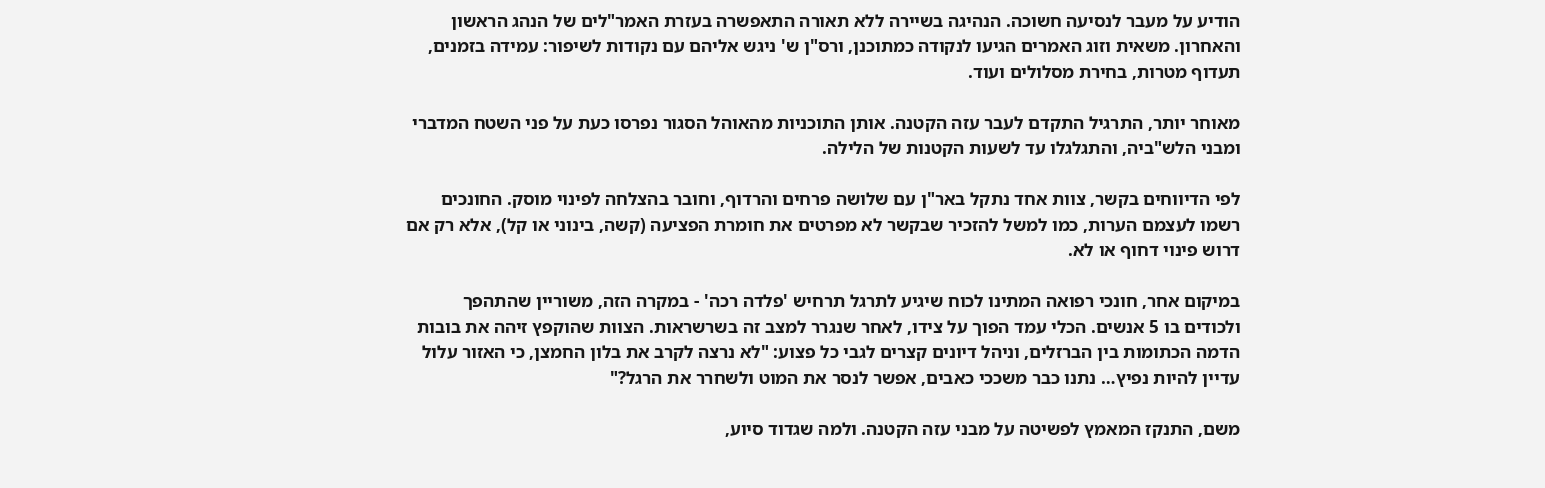הודיע על מעבר לנסיעה חשוכה. הנהיגה בשיירה ללא תאורה התאפשרה בעזרת האמר"לים של הנהג הראשון והאחרון. משאית וזוג האמרים הגיעו לנקודה כמתוכנן, ורס"ן ש' ניגש אליהם עם נקודות לשיפור: עמידה בזמנים, תעדוף מטרות, בחירת מסלולים ועוד.

מאוחר יותר, התרגיל התקדם לעבר עזה הקטנה. אותן התוכניות מהאוהל הסגור נפרסו כעת על פני השטח המדברי ומבני הלש"ביה, והתגלגלו עד לשעות הקטנות של הלילה.

לפי הדיווחים בקשר, צוות אחד נתקל באר"ן עם שלושה פרחים והרדוף, וחובר בהצלחה לפינוי מוסק. החונכים רשמו לעצמם הערות, כמו למשל להזכיר שבקשר לא מפרטים את חומרת הפציעה (קשה, בינוני או קל), אלא רק אם דרוש פינוי דחוף או לא.

במיקום אחר, חונכי רפואה המתינו לכוח שיגיע לתרגל תרחיש 'פלדה רכה' - במקרה הזה, משוריין שהתהפך ולכודים בו 5 אנשים. הכלי עמד הפוך על צידו, לאחר שנגרר למצב זה בשרשראות. הצוות שהוקפץ זיהה את בובות הדמה הכתומות בין הברזלים, וניהל דיונים קצרים לגבי כל פצוע: "לא נרצה לקרב את בלון החמצן, כי האזור עלול עדיין להיות נפיץ… נתנו כבר משככי כאבים, אפשר לנסר את המוט ולשחרר את הרגל?"

משם, התנקז המאמץ לפשיטה על מבני עזה הקטנה. ולמה שגדוד סיוע,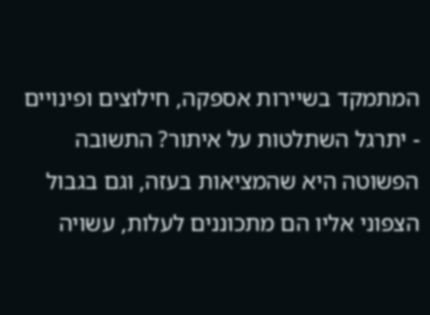המתמקד בשיירות אספקה, חילוצים ופינויים - יתרגל השתלטות על איתור? התשובה הפשוטה היא שהמציאות בעזה, וגם בגבול הצפוני אליו הם מתכוננים לעלות, עשויה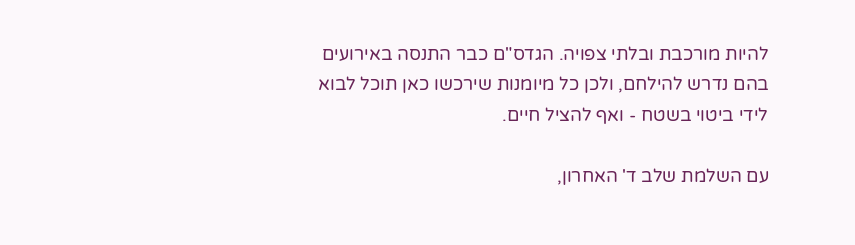להיות מורכבת ובלתי צפויה. הגדס"ם כבר התנסה באירועים בהם נדרש להילחם, ולכן כל מיומנות שירכשו כאן תוכל לבוא לידי ביטוי בשטח - ואף להציל חיים.

עם השלמת שלב ד' האחרון,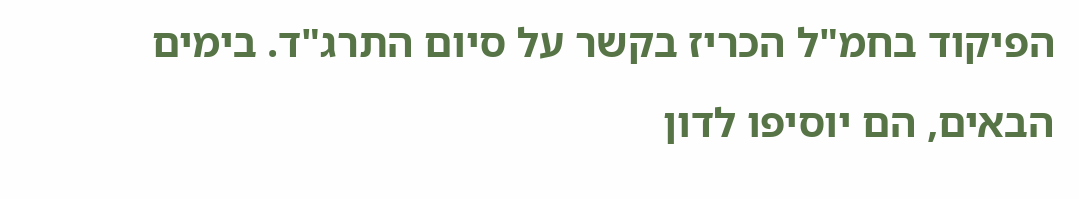הפיקוד בחמ"ל הכריז בקשר על סיום התרג"ד. בימים הבאים, הם יוסיפו לדון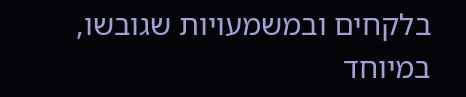בלקחים ובמשמעויות שגובשו, במיוחד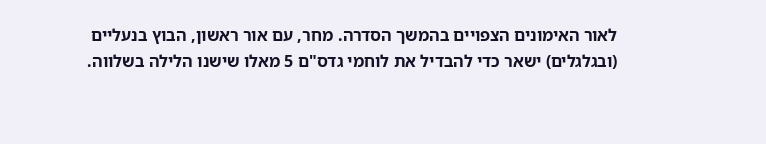לאור האימונים הצפויים בהמשך הסדרה. מחר, עם אור ראשון, הבוץ בנעליים (ובגלגלים) ישאר כדי להבדיל את לוחמי גדס"ם 5 מאלו שישנו הלילה בשלווה.